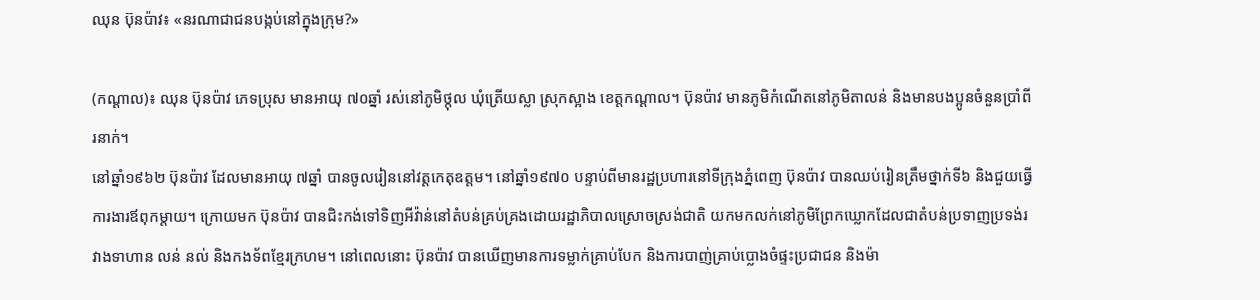ឈុន ប៊ុនប៉ាវ៖ «នរណាជាជនបង្កប់នៅក្នុងក្រុម?»

(កណ្ដាល)៖ ឈុន ប៊ុនប៉ាវ ភេទប្រុស មានអាយុ ៧០ឆ្នាំ រស់នៅភូមិថ្កុល ឃុំត្រើយស្លា ស្រុកស្អាង ខេត្តកណ្ដាល។ ប៊ុនប៉ាវ មានភូមិកំណើតនៅភូមិតាលន់ និងមានបងប្អូនចំនួនប្រាំពីរនាក់។
នៅឆ្នាំ១៩៦២ ប៊ុនប៉ាវ ដែលមានអាយុ ៧ឆ្នាំ បានចូលរៀននៅវត្តកេតុឧត្តម។ នៅឆ្នាំ១៩៧០ បន្ទាប់ពីមានរដ្ឋប្រហារនៅទីក្រុងភ្នំពេញ ប៊ុនប៉ាវ បានឈប់រៀនត្រឹមថ្នាក់ទី៦ និងជួយធ្វើការងារឪពុកម្ដាយ។ ក្រោយមក ប៊ុនប៉ាវ បានជិះកង់ទៅទិញអីវ៉ាន់នៅតំបន់គ្រប់គ្រងដោយរដ្ឋាភិបាលស្រោចស្រង់ជាតិ យកមកលក់នៅភូមិព្រែកឃ្លោកដែលជាតំបន់ប្រទាញប្រទង់រវាងទាហាន លន់ នល់ និងកងទ័ពខ្មែរក្រហម។ នៅពេលនោះ ប៊ុនប៉ាវ បានឃើញមានការទម្លាក់គ្រាប់បែក និងការបាញ់គ្រាប់ប្លោងចំផ្ទះប្រជាជន និងម៉ា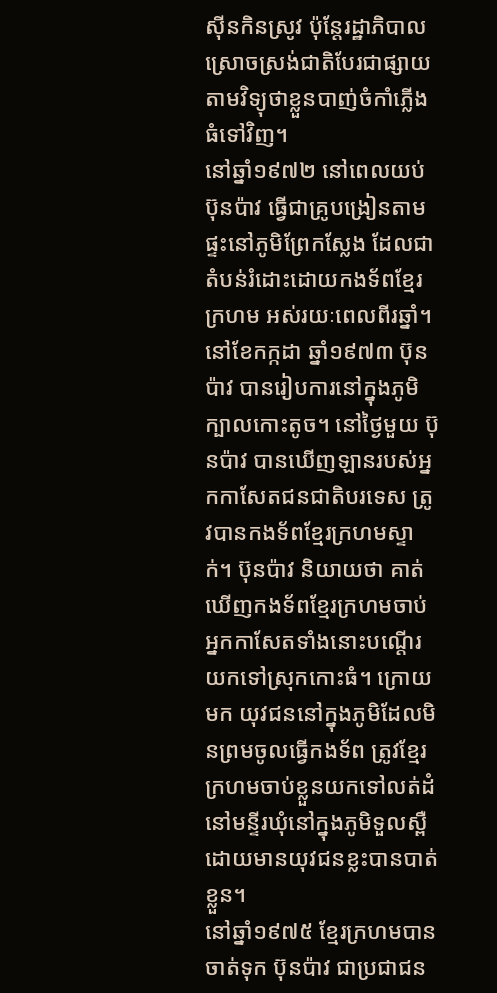ស៊ីនកិនស្រូវ ប៉ុន្តែរដ្ឋាភិបាលស្រោចស្រង់ជាតិបែរជាផ្សាយតាមវិទ្យុថាខ្លួនបាញ់ចំកាំភ្លើងធំទៅវិញ។
នៅឆ្នាំ១៩៧២ នៅពេលយប់ ប៊ុនប៉ាវ ធ្វើជាគ្រូបង្រៀនតាមផ្ទះនៅភូមិព្រែកស្លែង ដែលជាតំបន់រំដោះដោយកងទ័ពខ្មែរក្រហម អស់រយៈពេលពីរឆ្នាំ។ នៅខែកក្កដា ឆ្នាំ១៩៧៣ ប៊ុនប៉ាវ បានរៀបការនៅក្នុងភូមិក្បាលកោះតូច។ នៅថ្ងៃមួយ ប៊ុនប៉ាវ បានឃើញឡានរបស់អ្នកកាសែតជនជាតិបរទេស ត្រូវបានកងទ័ពខ្មែរក្រហមស្ទាក់។ ប៊ុនប៉ាវ និយាយថា គាត់ឃើញកងទ័ពខ្មែរក្រហមចាប់អ្នកកាសែតទាំងនោះបណ្ដើរយកទៅស្រុកកោះធំ។ ក្រោយមក យុវជននៅក្នុងភូមិដែលមិនព្រមចូលធ្វើកងទ័ព ត្រូវខ្មែរក្រហមចាប់ខ្លួនយកទៅលត់ដំនៅមន្ទីរឃុំនៅក្នុងភូមិទួលស្ពឺ ដោយមានយុវជនខ្លះបានបាត់ខ្លួន។
នៅឆ្នាំ១៩៧៥ ខ្មែរក្រហមបានចាត់ទុក ប៊ុនប៉ាវ ជាប្រជាជន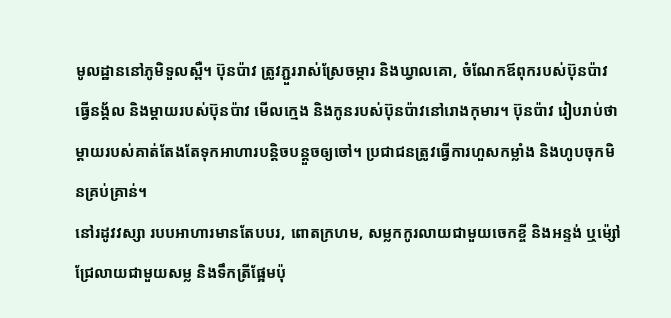មូលដ្ឋាននៅភូមិទួលស្ពឺ។ ប៊ុនប៉ាវ ត្រូវភ្ជួររាស់ស្រែចម្ការ និងឃ្វាលគោ, ចំណែកឪពុករបស់ប៊ុនប៉ាវ ធ្វើនង្គ័ល និងម្ដាយរបស់ប៊ុនប៉ាវ មើលក្មេង និងកូនរបស់ប៊ុនប៉ាវនៅរោងកុមារ។ ប៊ុនប៉ាវ រៀបរាប់ថា ម្ដាយរបស់គាត់តែងតែទុកអាហារបន្តិចបន្តួចឲ្យចៅ។ ប្រជាជនត្រូវធ្វើការហួសកម្លាំង និងហូបចុកមិនគ្រប់គ្រាន់។
នៅរដូវវស្សា របបអាហារមានតែបបរ, ពោតក្រហម, សម្លកកូរលាយជាមួយចេកខ្ចី និងអន្ទង់ ឬម៉្សៅជ្រែលាយជាមួយសម្ល និងទឹកត្រីផ្អែមប៉ុ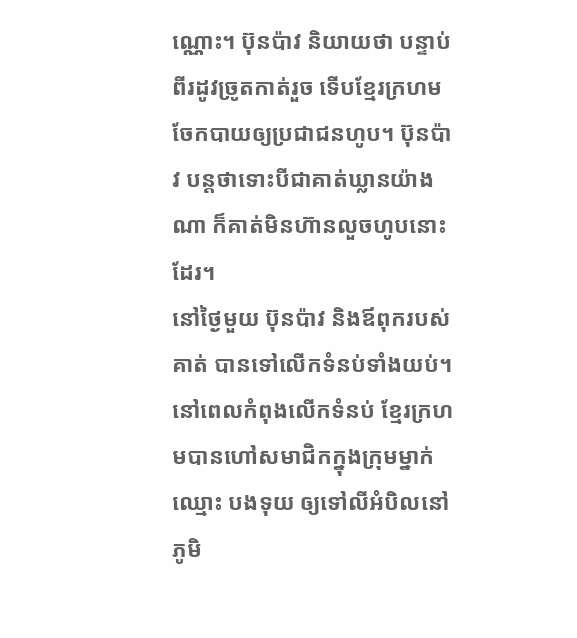ណ្ណោះ។ ប៊ុនប៉ាវ និយាយថា បន្ទាប់ពីរដូវច្រូតកាត់រួច ទើបខ្មែរក្រហមចែកបាយឲ្យប្រជាជនហូប។ ប៊ុនប៉ាវ បន្តថាទោះបីជាគាត់ឃ្លានយ៉ាងណា ក៏គាត់មិនហ៊ានលួចហូបនោះដែរ។
នៅថ្ងៃមួយ ប៊ុនប៉ាវ និងឪពុករបស់គាត់ បានទៅលើកទំនប់ទាំងយប់។ នៅពេលកំពុងលើកទំនប់ ខ្មែរក្រហមបានហៅសមាជិកក្នុងក្រុមម្នាក់ ឈ្មោះ បងទុយ ឲ្យទៅលីអំបិលនៅភូមិ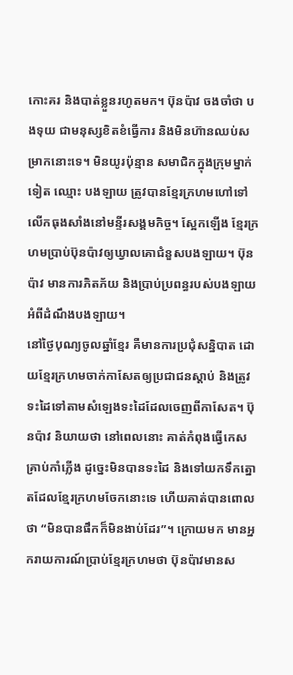កោះគរ និងបាត់ខ្លួនរហូតមក។ ប៊ុនប៉ាវ ចងចាំថា បងទុយ ជាមនុស្សខិតខំធ្វើការ និងមិនហ៊ានឈប់សម្រាកនោះទេ។ មិនយូរប៉ុន្មាន សមាជិកក្នុងក្រុមម្នាក់ទៀត ឈ្មោះ បងឡាយ ត្រូវបានខ្មែរក្រហមហៅទៅលើកធុងសាំងនៅមន្ទីរសង្គមកិច្ច។ ស្អែកឡើង ខ្មែរក្រហមប្រាប់ប៊ុនប៉ាវឲ្យឃ្វាលគោជំនួសបងឡាយ។ ប៊ុនប៉ាវ មានការភិតភ័យ និងប្រាប់ប្រពន្ធរបស់បងឡាយអំពីដំណឹងបងឡាយ។
នៅថ្ងៃបុណ្យចូលឆ្នាំខ្មែរ គឺមានការប្រជុំសន្និបាត ដោយខ្មែរក្រហមចាក់កាសែតឲ្យប្រជាជនស្តាប់ និងត្រូវទះដៃទៅតាមសំឡេងទះដៃដែលចេញពីកាសែត។ ប៊ុនប៉ាវ និយាយថា នៅពេលនោះ គាត់កំពុងធ្វើកេសគ្រាប់កាំភ្លើង ដូច្នេះមិនបានទះដៃ និងទៅយកទឹកត្នោតដែលខ្មែរក្រហមចែកនោះទេ ហើយគាត់បានពោលថា “មិនបានផឹកក៏មិនងាប់ដែរ”។ ក្រោយមក មានអ្នករាយការណ៍ប្រាប់ខ្មែរក្រហមថា ប៊ុនប៉ាវមានស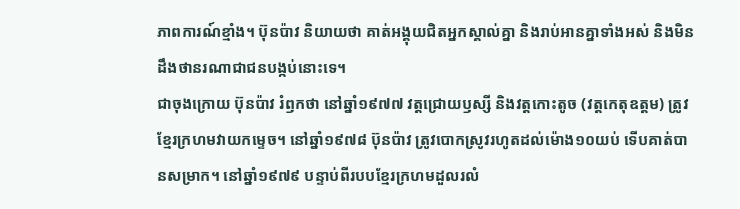ភាពការណ៍ខ្មាំង។ ប៊ុនប៉ាវ និយាយថា គាត់អង្គុយជិតអ្នកស្គាល់គ្នា និងរាប់អានគ្នាទាំងអស់ និងមិនដឹងថានរណាជាជនបង្កប់នោះទេ។
ជាចុងក្រោយ ប៊ុនប៉ាវ រំឭកថា នៅឆ្នាំ១៩៧៧ វត្តជ្រោយឫស្សី និងវត្តកោះតូច (វត្តកេតុឧត្តម) ត្រូវខ្មែរក្រហមវាយកម្ទេច។ នៅឆ្នាំ១៩៧៨ ប៊ុនប៉ាវ ត្រូវបោកស្រូវរហូតដល់ម៉ោង១០យប់ ទើបគាត់បានសម្រាក។ នៅឆ្នាំ១៩៧៩ បន្ទាប់ពីរបបខ្មែរក្រហមដួលរលំ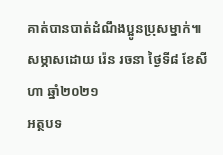គាត់បានបាត់ដំណឹងប្អូនប្រុសម្នាក់៕
សម្ភាសដោយ រ៉េន រចនា ថ្ងៃទី៨ ខែសីហា ឆ្នាំ២០២១
អត្ថបទ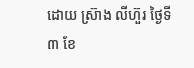ដោយ ស្រ៊ាង លីហ៊ួរ ថ្ងៃទី៣ ខែ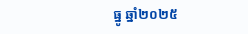ធ្នូ ឆ្នាំ២០២៥